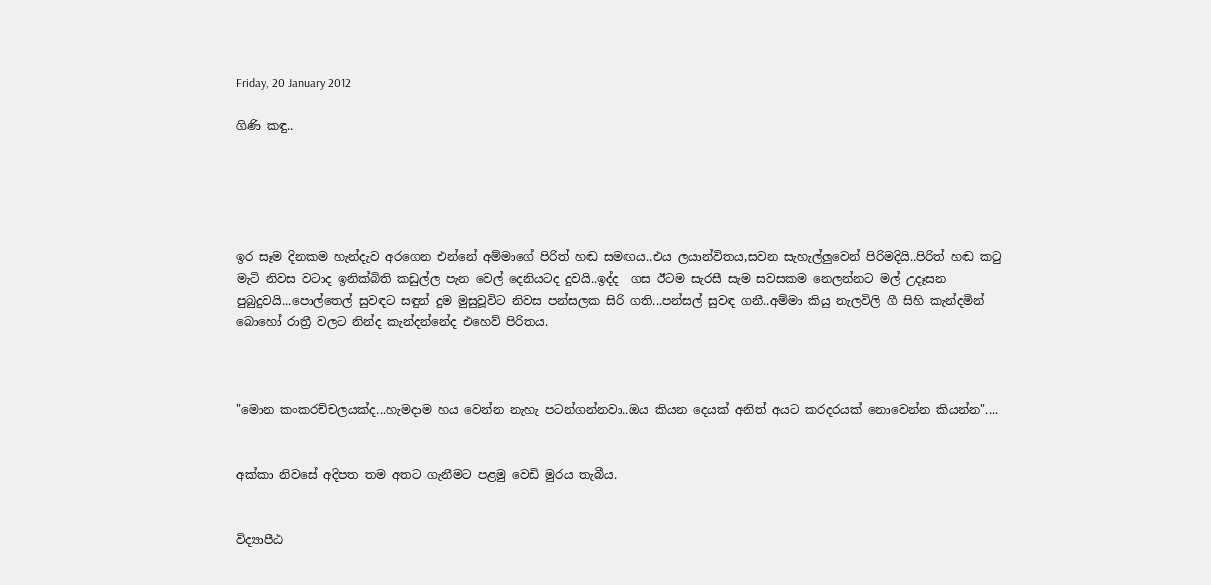Friday, 20 January 2012

ගිණි කඳු..





ඉර සෑම දිනකම හැන්දැව අරගෙන එන්නේ අම්මාගේ පිරිත් හඬ සමඟය..එය ලයාන්විතය,සවන සැහැල්ලුවෙන් පිරිමදියි..පිරිත් හඬ කටු මැටි නිවස වටාද ඉනික්බිති කඩුල්ල පැන වෙල් දෙනියටද දුවයි..ඉද්ද  ගස ඊටම සැරසී සැම සවසකම නෙලන්නට මල් උදෑසන පුබුදුවයි...පොල්තෙල් සුවඳට සඳුන් දුම මුසුවූවිට නිවස පන්සලක සිරි ගති...පන්සල් සුවඳ ගනී..අම්මා කියු නැලවිලි ගී සිහි කැන්දමින් බොහෝ රාත්‍රී වලට නින්ද කැන්දන්නේද එහෙව් පිරිතය.



"මොන කංකරච්චලයක්ද...හැමදාම හය වෙන්න නැහැ පටන්ගන්නවා..ඔය කියන දෙයක් අනිත් අයට කරදරයක් නොවෙන්න කියන්න"....


අක්කා නිවසේ අදිපත තම අතට ගැනීමට පළමු වෙඩි මුරය තැබීය.


විද්‍යාපීඨ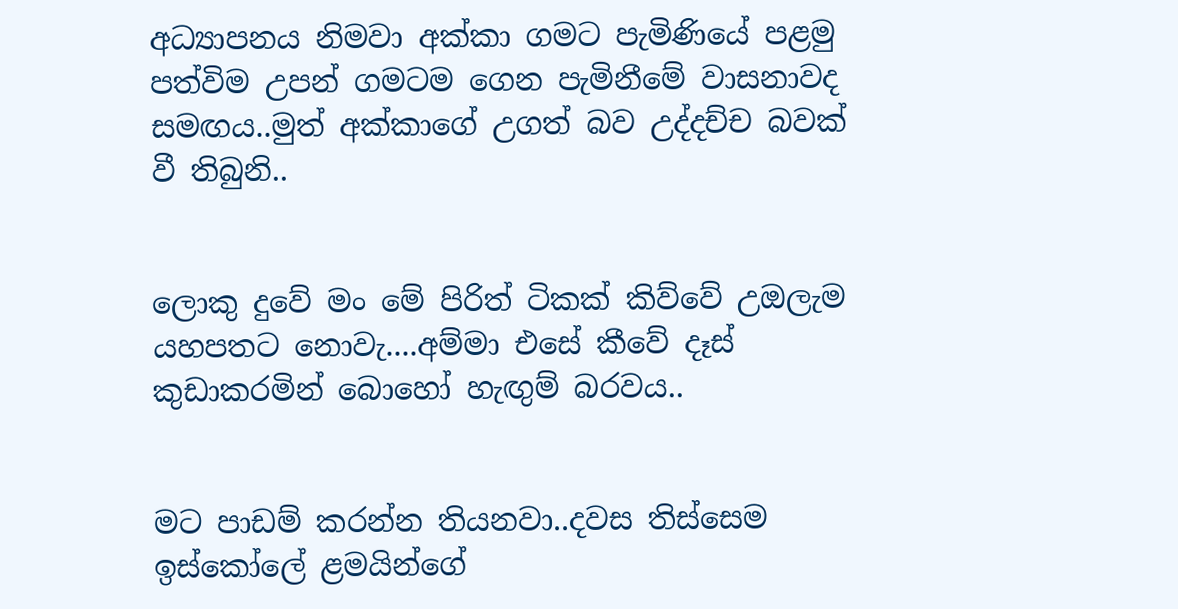අධ්‍යාපනය නිමවා අක්කා ගමට පැමිණියේ පළමු පත්විම උපන් ගමටම ගෙන පැමිනීමේ වාසනාවද සමඟය..මුත් අක්කාගේ උගත් බව උද්දච්ච බවක් වී තිබුනි..


ලොකු දුවේ මං මේ පිරිත් ටිකක් කිව්වේ උඔලැම යහපතට නොවැ....අම්මා එසේ කීවේ දෑස් කුඩාකරමින් බොහෝ හැඟුම් බරවය..


මට පාඩම් කරන්න තියනවා..දවස තිස්සෙම ඉස්කෝලේ ළමයින්ගේ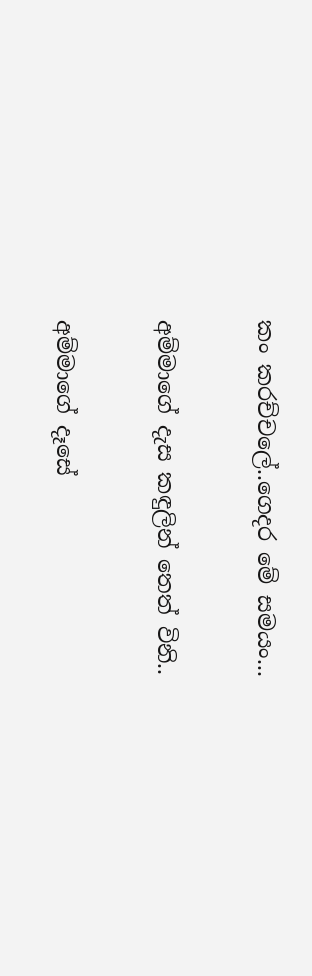කං කරච්චලේ..ගෙදර මේ සමයං...


අම්මාගේ දැස කඳුලින් තෙත් විනි..


අම්මාගේ දෑසේ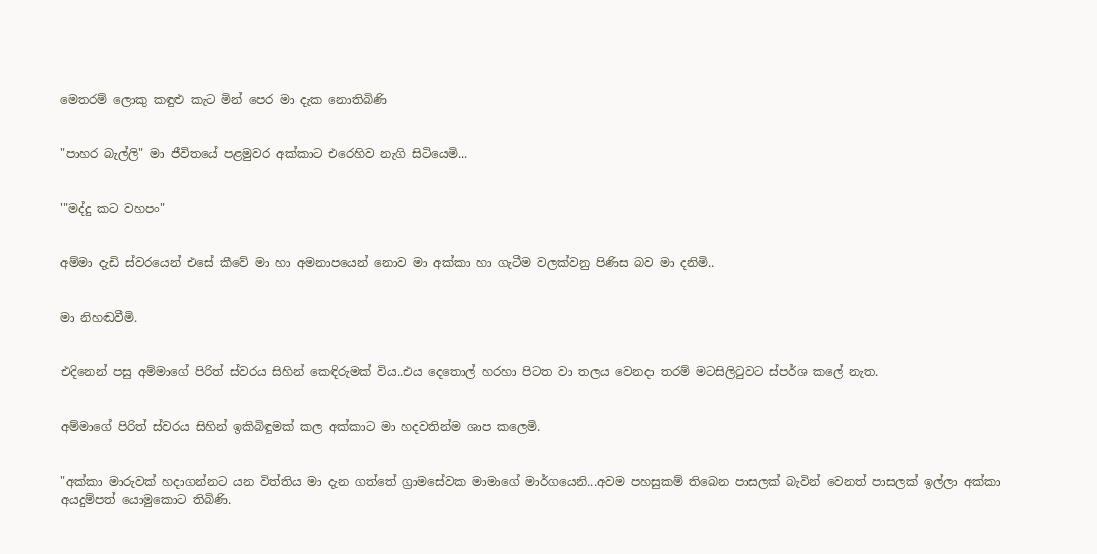මෙතරම් ලොකු කඳුළු කැට මින් පෙර මා දැක නොතිබිණි


"පාහර බැල්ලි" මා ජීවිතයේ පළමුවර අක්කාට එරෙහිව නැගි සිටියෙමි...


'"මද්දු කට වහපං"


අම්මා දැඩි ස්වරයෙන් එසේ කීවේ මා හා අමනාපයෙන් නොව මා අක්කා හා ගැටීම වලක්වනු පිණිස බව මා දනිමි..


මා නිහඬවීමි.


එදිනෙන් පසු අම්මාගේ පිරිත් ස්වරය සිහින් කෙඳිරුමක් විය..එය දෙතොල් හරහා පිටත වා තලය වෙනදා තරම් මටසිලිටුවට ස්පර්ශ කලේ නැත.


අම්මාගේ පිරිත් ස්වරය සිහින් ඉකිබිඳුමක් කල අක්කාට මා හදවතින්ම ශාප කලෙමි.


"අක්කා මාරුවක් හදාගන්නට යන විත්තිය මා දැන ගත්තේ ග්‍රාමසේවක මාමාගේ මාර්ගයෙනි...අවම පහසුකම් තිබෙන පාසලක් බැවින් වෙනත් පාසලක් ඉල්ලා අක්කා අයදුම්පත් යොමුකොට තිබිණි.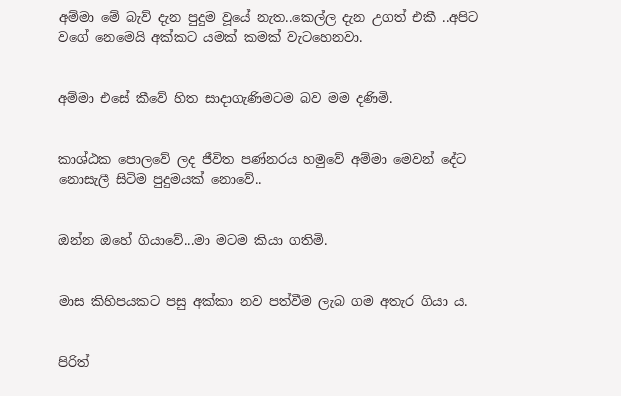අම්මා මේ බැව් දැන පුදුම වූයේ නැත..කෙල්ල දැන උගත් එකී ..අපිට වගේ නෙමෙයි අක්කට යමක් කමක් වැටහෙනවා.


අම්මා එසේ කීවේ හිත සාදාගැණිමටම බව මම දණිමි.


කාශ්ඨක පොලවේ ලද ජීවිත පණ්නරය හමුවේ අම්මා මෙවන් දේට නොසැලී සිටිම පුදුමයක් නොවේ..


ඔන්න ඔහේ ගියාවේ...මා මටම කියා ගතිමි.


මාස කිහිපයකට පසු අක්කා නව පත්වීම ලැබ ගම අතැර ගියා ය.


පිරිත්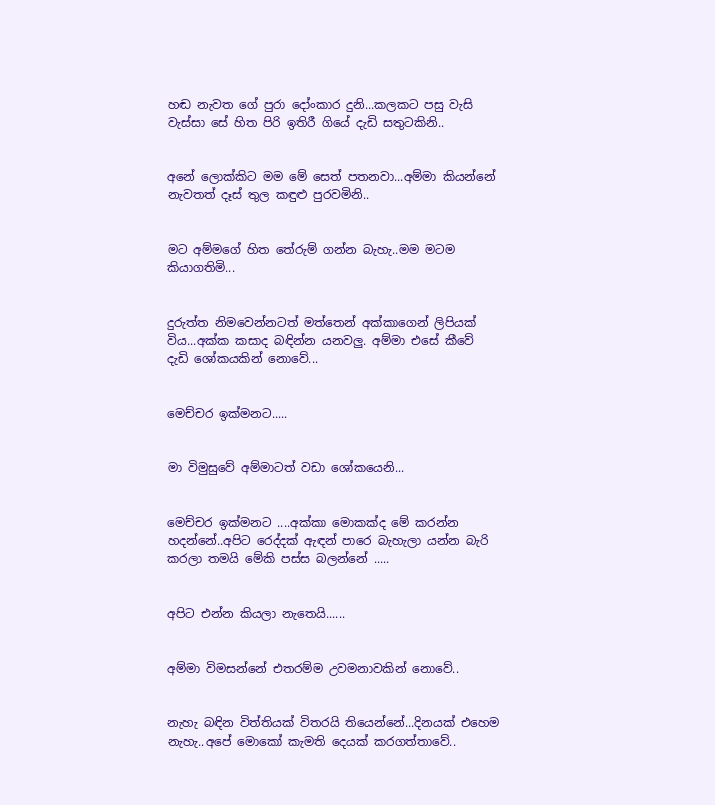හඬ නැවත ගේ පුරා දෝංකාර දුනි...කලකට පසු වැසි වැස්සා සේ හිත පිරි ඉතිරී ගියේ දැඩි සතුටකිනි..


අනේ ලොක්කිට මම මේ සෙත් පතනවා...අම්මා කියන්නේ නැවතත් දෑස් තුල කඳුළු පුරවමිනි..


මට අම්මගේ හිත තේරුම් ගන්න බැහැ..මම මටම කියාගතිමි...


දුරුත්ත නිමවෙන්නටත් මත්තෙන් අක්කාගෙන් ලිපියක් විය...අක්ක කසාද බඳින්න යනවලු. අම්මා එසේ කීවේ දැඩි ශෝකයකින් නොවේ...


මෙච්චර ඉක්මනට.....


මා විමුසුවේ අම්මාටත් වඩා ශෝකයෙනි...


මෙච්චර ඉක්මනට ....අක්කා මොකක්ද මේ කරන්න හදන්නේ..අපිට රෙද්දක් ඇඳන් පාරෙ බැහැලා යන්න බැරි කරලා තමයි මේකි පස්ස බලන්නේ .....


අපිට එන්න කියලා නැතෙයි......


අම්මා විමසන්නේ එතරම්ම උවමනාවකින් නොවේ..


නැහැ බඳින විත්තියක් විතරයි තියෙන්නේ...දිනයක් එහෙම නැහැ..අපේ මොකෝ කැමති දෙයක් කරගත්තාවේ..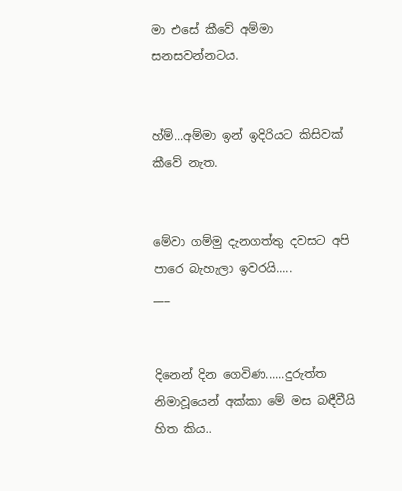මා එසේ කීවේ අම්මා සනසවන්නටය.


හ්ම්...අම්මා ඉන් ඉදිරියට කිසිවක් කීවේ නැත.


මේවා ගම්මු දැනගත්තු දවසට අපි පාරෙ බැහැලා ඉවරයි.....
___


දිනෙන් දින ගෙවිණ......දුරුත්ත නිමාවූයෙන් අක්කා මේ මස බඳීවීයි හිත කිය..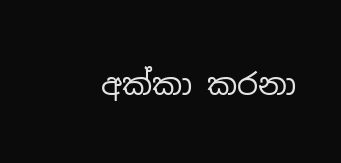අක්කා කරනා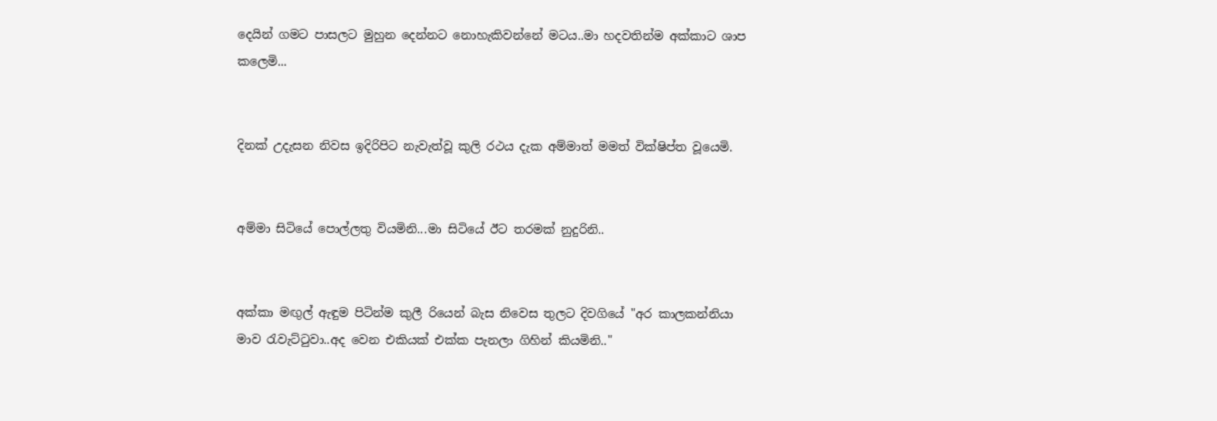දෙයින් ගමට පාසලට මුහුන දෙන්නට නොහැකිවන්නේ මටය..මා හදවතින්ම අක්කාට ශාප කලෙමි...


දිනක් උදැසන නිවස ඉදිරිපිට නැවැත්වූ කුලි රථය දැක අම්මාත් මමත් වික්ෂිප්ත වූයෙමි.


අම්මා සිටියේ පොල්ලතු වියමිනි...මා සිටියේ ඊට තරමක් නුදුරිනි..


අක්කා මඟුල් ඇඳුම පිටින්ම කුලී රියෙන් බැස නිවෙස තුලට දිවගියේ "අර කාලකන්නියා මාව රැවැට්ටුවා..අද වෙන එකියක් එක්ක පැනලා ගිහින් කියමිනි.."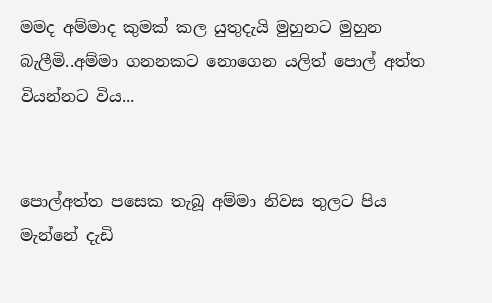මමද අම්මාද කුමක් කල යුතුදැයි මුහුනට මුහුන බැලීමි..අම්මා ගනනකට නොගෙන යලිත් පොල් අත්ත වියන්නට විය...


පොල්අත්ත පසෙක තැබූ අම්මා නිවස තුලට පිය මැන්නේ දැඩි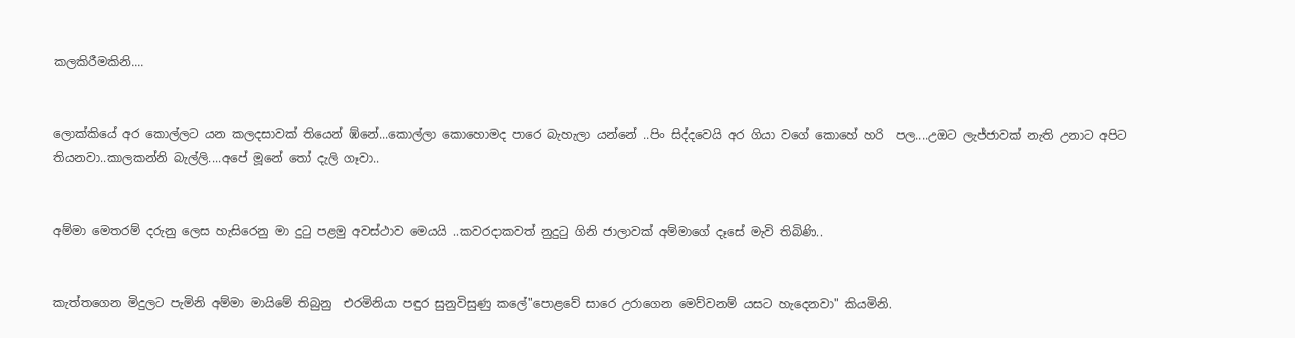කලකිරීමකිනි....


ලොක්කියේ අර කොල්ලට යන කලදසාවක් තියෙන් ඹ්නේ...කොල්ලා කොහොමද පාරෙ බැහැලා යන්නේ ..පිං සිද්දවෙයි අර ගියා වගේ කොහේ හරි  පල....උඔට ලැජ්ජාවක් නැති උනාට අපිට තියනවා..කාලකන්නි බැල්ලි....අපේ මූනේ තෝ දැලි ගෑවා..


අම්මා මෙතරම් දරුනු ලෙස හැසිරෙනු මා දුටු පළමු අවස්ථාව මෙයයි ..කවරදාකවත් නුදුටු ගිනි ජාලාවක් අම්මාගේ දෑසේ මැවි තිබිණි..


කැත්තගෙන මිදුලට පැමිනි අම්මා මායිමේ තිබුනු  එරමිනියා පඳුර සුනුවිසුණු කලේ"පොළවේ සාරෙ උරාගෙන මෙව්වනම් යසට හැදෙනවා" කියමිනි.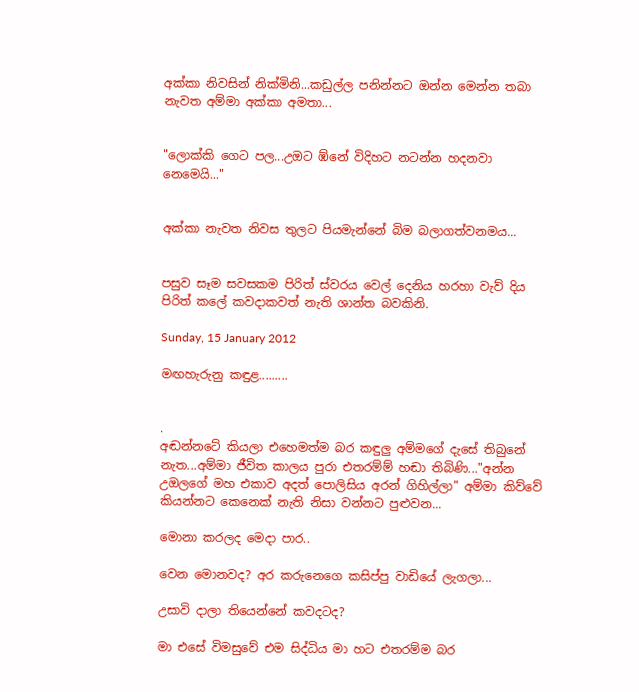අක්කා නිවසින් නික්මිනි...කඩුල්ල පනින්නට ඔන්න මෙන්න තබා නැවත අම්මා අක්කා අමතා...


"ලොක්කි ගෙට පල...උඔට ඹ්නේ විදිහට නටන්න හදනවා නෙමෙයි..."


අක්කා නැවත නිවස තුලට පියමැන්නේ බිම බලාගත්වනමය...


පසුව සෑම සවසකම පිරිත් ස්වරය වෙල් දෙනිය හරහා වැව් දිය පිරිත් කලේ කවදාකවත් නැති ශාන්ත බවකිනි.

Sunday, 15 January 2012

මඟහැරුනු කඳුළ.........


.
අඬන්නටේ කියලා එහෙමත්ම බර කඳුලු අම්මගේ දැසේ තිබුනේ නැත...අම්මා ජීවිත කාලය පුරා එතරම්ම් හඬා තිබිණි..."අන්න උඔලගේ මහ එකාව අදත් පොලිසිය අරන් ගිහිල්ලා" අම්මා කිව්වේ කියන්නට කෙනෙක් නැති නිසා වන්නට පුළුවන...

මොනා කරලද මෙදා පාර..

වෙන මොනවද? අර කරුනෙගෙ කසිප්පු වාඩියේ ලැගලා...

උසාවි දාලා තියෙන්නේ කවදටද?

මා එසේ විමසුවේ එම සිද්ධිය මා හට එතරම්ම බර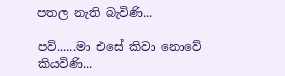පතල නැති බැවිණි...

පව්......මා එසේ කිවා නොවේ කියවිණි...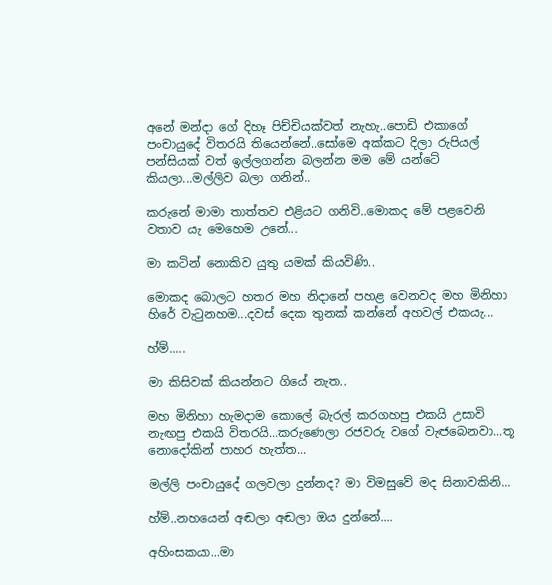අනේ මන්දා ගේ දිහෑ පිච්චියක්වත් නැහැ..පොඩි එකාගේ පංචායුදේ විතරයි තියෙන්නේ..සෝමෙ අක්කට දිලා රුපියල් පන්සියක් වත් ඉල්ලගන්න බලන්න මම මේ යන්ටේ කියලා...මල්ලිව බලා ගනින්..

කරුනේ මාමා තාත්තව එළියට ගනිවි..මොකද මේ පළවෙනි වතාව යැ මෙහෙම උනේ...

මා කටින් නොකිව යුතු යමක් කියවිණි..

මොකද බොලට හතර මහ නිදානේ පහළ වෙනවද මහ මිනිහා හිරේ වැටුනහම...දවස් දෙක තුනක් කන්නේ අහවල් එකයැ...

හ්ම්.....

මා කිසිවක් කියන්නට ගියේ නැත..

මහ මිනිහා හැමදාම කොලේ බැරල් කරගහපු එකයි උසාවි නැඟපු එකයි විතරයි...කරුණෙලා රජවරු වගේ වැඦබෙනවා...තූ නොදෝකින් පාහර හැත්ත...

මල්ලි පංචායුදේ ගලවලා දුන්නද? මා විමසුවේ මද සිනාවකිනි...

හ්ම්..නහයෙන් අඬලා අඬලා ඔය දුන්නේ....

අහිංසකයා...මා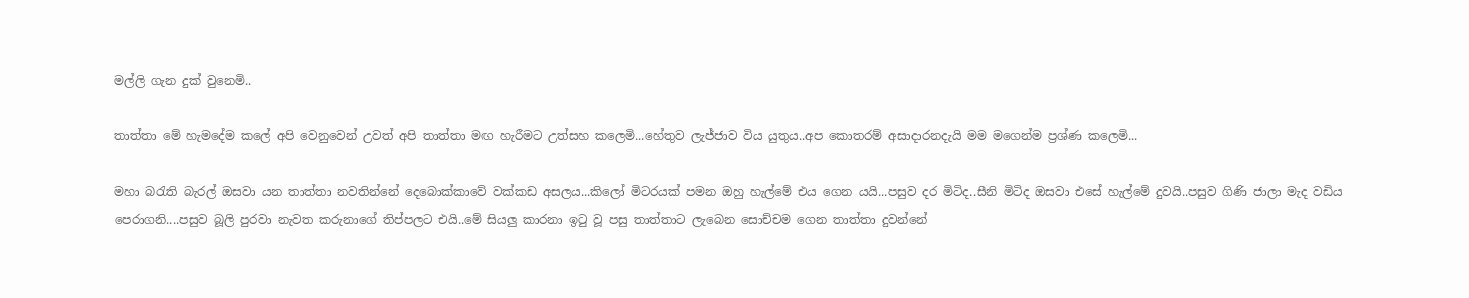මල්ලි ගැන දුක් වුනෙමි..

තාත්තා මේ හැමදේම කලේ අපි වෙනුවෙන් උවත් අපි තාත්තා මඟ හැරීමට උත්සහ කලෙමි...හේතුව ලැජ්ජාව විය යුතුය..අප කොතරම් අසාදාරනදැයි මම මගෙන්ම ප්‍රශ්ණ කලෙමි...

මහා බරැති බැරල් ඔසවා යන තාත්තා නවතින්නේ දෙබොක්කාවේ වක්කඩ අසලය...කිලෝ මිටරයක් පමන ඔහු හැල්මේ එය ගෙන යයි...පසුව දර මිටිද..සීනි මිටිද ඔසවා එසේ හැල්මේ දුවයි..පසුව ගිණි ජාලා මැද වඩිය පෙරාගනි....පසුව බූලි පුරවා නැවත කරුනාගේ තිප්පලට එයි..මේ සියලු කාරනා ඉටු වූ පසු තාත්තාට ලැබෙන සොච්චම ගෙන තාත්තා දුවන්නේ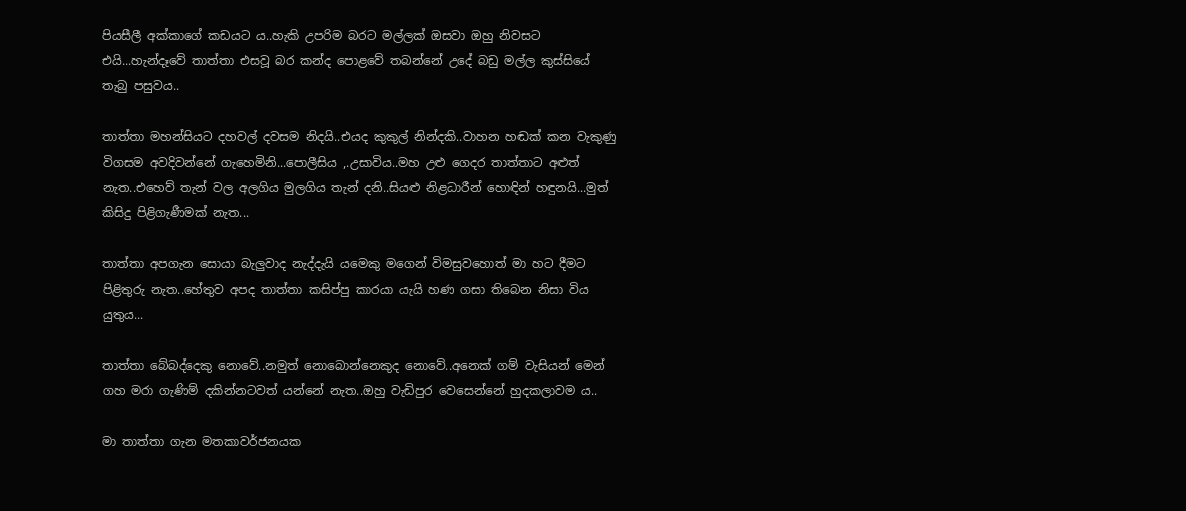පියසීලී අක්කාගේ කඩයට ය..හැකි උපරිම බරට මල්ලක් ඔසවා ඔහු නිවසට එයි...හැන්දෑවේ තාත්තා එසවූ බර කන්ද පොළවේ තබන්නේ උදේ බඩු මල්ල කුස්සියේ තැබු පසුවය..

තාත්තා මහන්සියට දහවල් දවසම නිදයි..එයද කුකුල් නින්දකි..වාහන හඬක් කන වැකුණු විගසම අවදිවන්නේ ගැහෙමිනි...පොලීසිය ,.උසාවිය..මහ උළු ගෙදර තාත්තාට අළුත් නැත..එහෙව් තැන් වල අලගිය මුලගිය තැන් දනි..සියළු නිළධාරීන් හොඳින් හඳුනයි...මුත් කිසිදු පිළිගැණීමක් නැත...

තාත්තා අපගැන සොයා බැලුවාද නැද්දැයි යමෙකු මගෙන් විමසුවහොත් මා හට දීමට පිළිතුරු නැත..හේතුව අපද තාත්තා කසිප්පු කාරයා යැයි හණ ගසා තිබෙන නිසා විය යුතුය...

තාත්තා බේබද්දෙකු නොවේ..නමුත් නොබොන්නෙකුද නොවේ..අනෙක් ගම් වැසියන් මෙන් ගහ මරා ගැණිම් දකින්නටවත් යන්නේ නැත..ඔහු වැඩිපුර වෙසෙන්නේ හුදකලාවම ය..

මා තාත්තා ගැන මතකාවර්ජනයක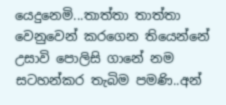යෙදුනෙමි...තාත්තා තාත්තා වෙනුවෙන් කරගෙන තියෙන්නේ උසාවි පොලිසි ගානේ නම සටහන්කර තැබිම පමණි..අන්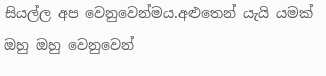සියල්ල අප වෙනුවෙන්මය.අළුතෙන් යැයි යමක් ඔහු ඔහු වෙනුවෙන්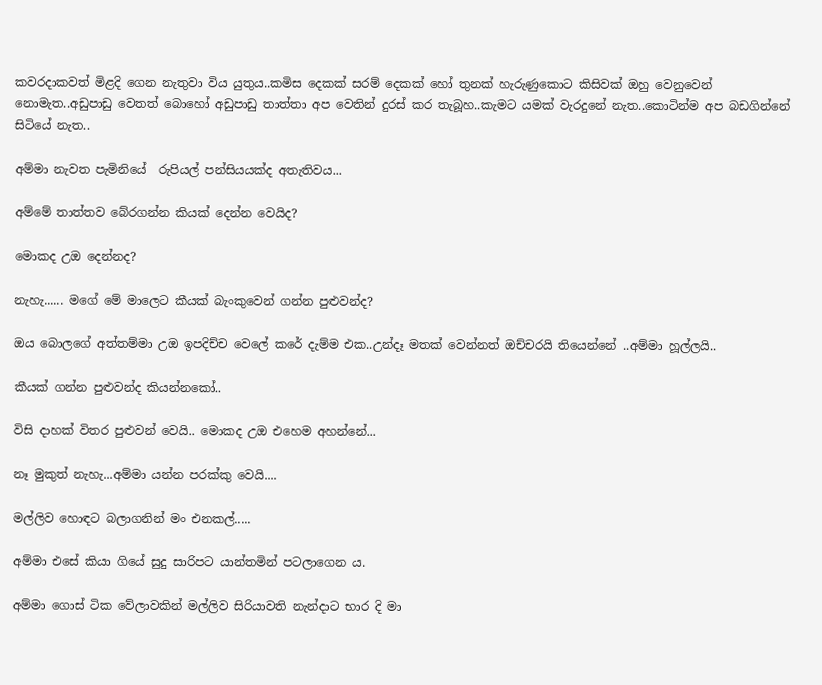කවරදාකවත් මිළදි ගෙන නැතුවා විය යුතුය..කමිස දෙකක් සරම් දෙකක් හෝ තුනක් හැරුණුකොට කිසිවක් ඔහු වෙනුවෙන් නොමැත..අඩුපාඩු වෙතත් බොහෝ අඩුපාඩු තාත්තා අප වෙතින් දුරස් කර තැබූහ..කැමට යමක් වැරදුනේ නැත..කොටින්ම අප බඩගින්නේ සිටියේ නැත..

අම්මා නැවත පැමිනියේ  රුපියල් පන්සියයක්ද අතැතිවය...

අම්මේ තාත්තව බේරගන්න කියක් දෙන්න වෙයිද?

මොකද උඔ දෙන්නද?

නැහැ...... මගේ මේ මාලෙට කීයක් බැංකුවෙන් ගන්න පුළුවන්ද?

ඔය බොලගේ අත්තම්මා උඔ ඉපදිච්ච වෙලේ කරේ දැම්ම එක..උන්දෑ මතක් වෙන්නත් ඔච්චරයි තියෙන්නේ ..අම්මා හූල්ලයි..

කීයක් ගන්න පුළුවන්ද කියන්නකෝ..

විසි දාහක් විතර පුළුවන් වෙයි.. මොකද උඔ එහෙම අහන්නේ...

නෑ මුකුත් නැහැ...අම්මා යන්න පරක්කු වෙයි....

මල්ලිව හොඳට බලාගනින් මං එනකල්.....

අම්මා එසේ කියා ගියේ සුදු සාරිපට යාන්තමින් පටලාගෙන ය.

අම්මා ගොස් ටික වේලාවකින් මල්ලිව සිරියාවති නැන්දාට භාර දි මා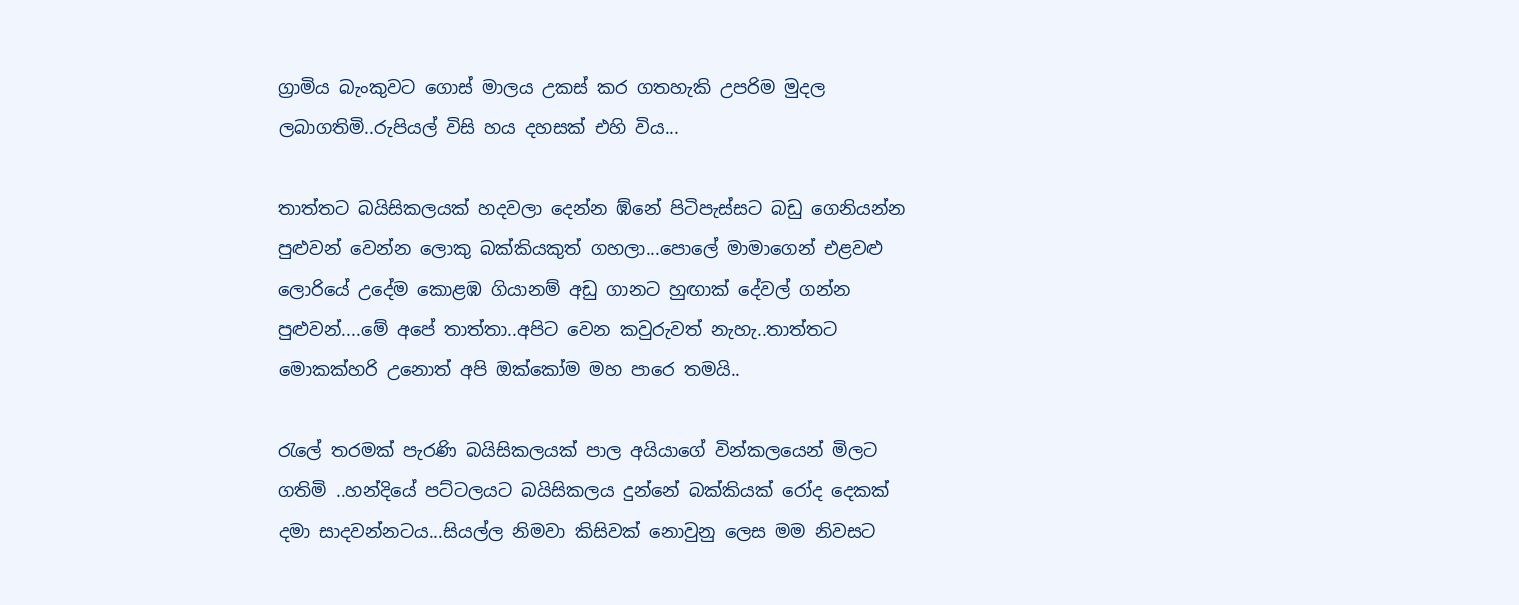ග්‍රාමිය බැංකුවට ගොස් මාලය උකස් කර ගතහැකි උපරිම මුදල ලබාගතිමි..රුපියල් විසි හය දහසක් එහි විය...

තාත්තට බයිසිකලයක් හදවලා දෙන්න ඹ්නේ පිටිපැස්සට බඩු ගෙනියන්න පුළුවන් වෙන්න ලොකු බක්කියකුත් ගහලා...පොලේ මාමාගෙන් එළවළු ලොරියේ උදේම කොළඹ ගියානම් අඩු ගානට හුඟාක් දේවල් ගන්න පුළුවන්....මේ අපේ තාත්තා..අපිට වෙන කවුරුවත් නැහැ..තාත්තට මොකක්හරි උනොත් අපි ඔක්කෝම මහ පාරෙ තමයි..

රැලේ තරමක් පැරණි බයිසිකලයක් පාල අයියාගේ වින්කලයෙන් මිලට ගතිමි ..හන්දියේ පට්ටලයට බයිසිකලය දුන්නේ බක්කියක් රෝද දෙකක් දමා සාදවන්නටය...සියල්ල නිමවා කිසිවක් නොවුනු ලෙස මම නිවසට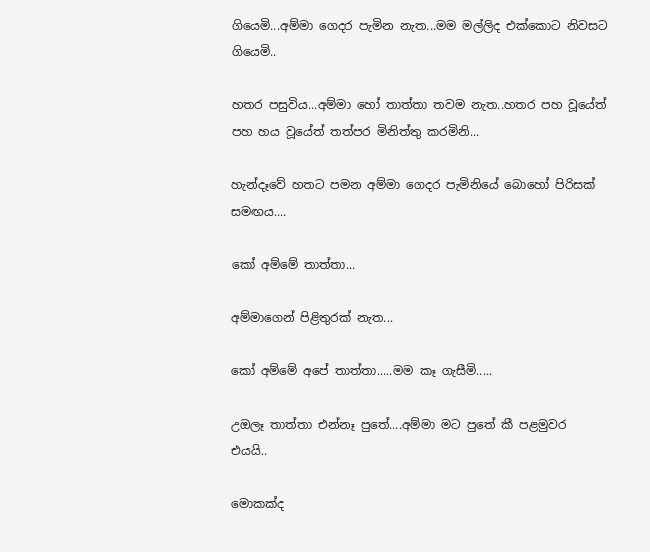ගියෙමි...අම්මා ගෙදර පැමින නැත...මම මල්ලිද එක්කොට නිවසට ගියෙමි..

හතර පසුවිය...අම්මා හෝ තාත්තා තවම නැත..හතර පහ වූයේත් පහ හය වූයේත් තත්පර මිනිත්තු කරමිනි...

හැන්දෑවේ හතට පමන අම්මා ගෙදර පැමිනියේ බොහෝ පිරිසක් සමඟය....

කෝ අම්මේ තාත්තා...

අම්මාගෙන් පිළිතුරක් නැත...

කෝ අම්මේ අපේ තාත්තා.....මම කෑ ගැසීමි.....

උඔලෑ තාත්තා එන්නෑ පුතේ....අම්මා මට පුතේ කී පළමුවර එයයි..

මොකක්ද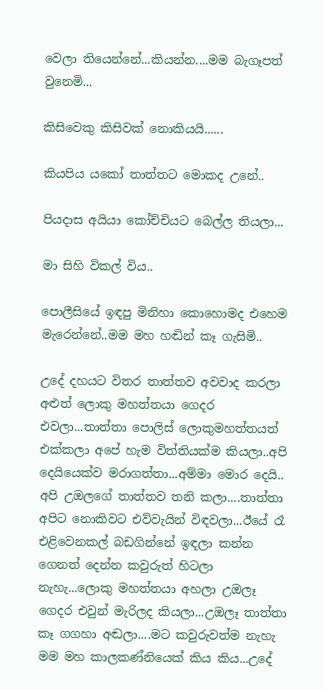වෙලා තියෙන්නේ...කියන්න....මම බැගෑපත් වුනෙමි...

කිසිවෙකු කිසිවක් නොකියයි......

කියපිය යකෝ තාත්තට මොකද උනේ..

පියදාස අයියා කෝච්චියට බෙල්ල තියලා...

මා සිහි විකල් විය..

පොලීසියේ ඉඳපු මිනිහා කොහොමද එහෙම මැරෙන්නේ..මම මහ හඬින් කෑ ගැසිමි..

උදේ දහයට විතර තාත්තව අවවාද කරලා අළුත් ලොකු මහත්තයා ගෙදර එවලා...තාත්තා පොලිස් ලොකුමහත්තයත් එක්කලා අපේ හැම විත්තියක්ම කියලා..අපි දෙයියෙක්ව මරාගත්තා...අම්මා මොර දෙයි..
අපි උඔලගේ තාත්තව තනි කලා....තාත්තා අපිට නොකිවට එව්වැයින් විඳවලා...ඊයේ රෑ එළිවෙනකල් බඩගින්නේ ඉඳලා කන්න ගෙනත් දෙන්න කවුරුත් හිටලා නැහැ...ලොකු මහත්තයා අහලා උඔලෑ ගෙදර එවුන් මැරිලද කියලා...උඔලෑ තාත්තා කෑ ගගහා අඬලා....මට කවුරුවත්ම නැහැ මම මහ කාලකණ්නියෙක් කිය කිය...උදේ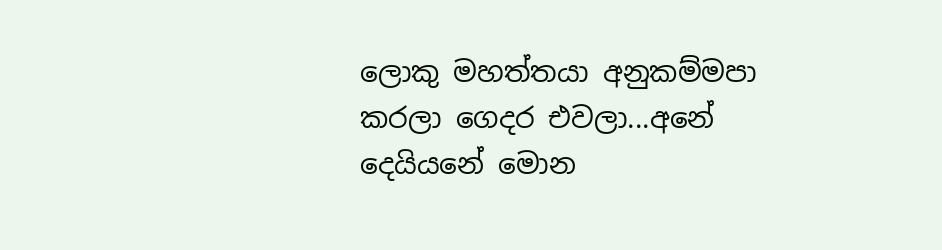ලොකු මහත්තයා අනුකම්මපා කරලා ගෙදර එවලා...අනේ දෙයියනේ මොන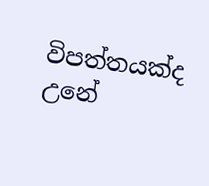විපත්තයක්ද උනේ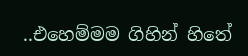..එහෙම්මම ගිහින් හිතේ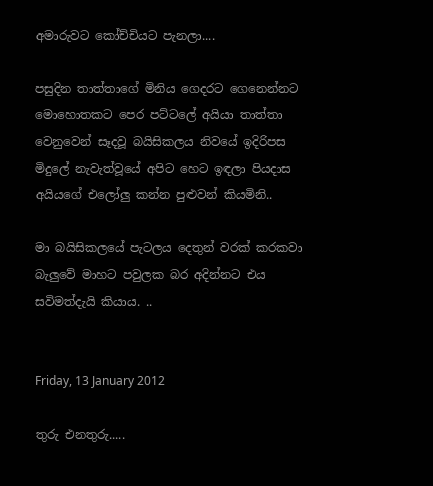අමාරුවට කෝච්චියට පැනලා....

පසුදින තාත්තාගේ මිනිය ගෙදරට ගෙනෙන්නට මොහොතකට පෙර පට්ටලේ අයියා තාත්තා වෙනුවෙන් සෑදවූ බයිසිකලය නිවයේ ඉදිරිපස මිදුලේ නැවැත්වූයේ අපිට හෙට ඉඳලා පියදාස අයියගේ එලෝලු කන්න පුළුවන් කියමිනි..

මා බයිසිකලයේ පැටලය දෙතුන් වරක් කරකවා බැලුවේ මාහට පවුලක බර අදින්නට එය සවිමත්දැයි කියාය. ..


Friday, 13 January 2012

තුරු එනතුරු.....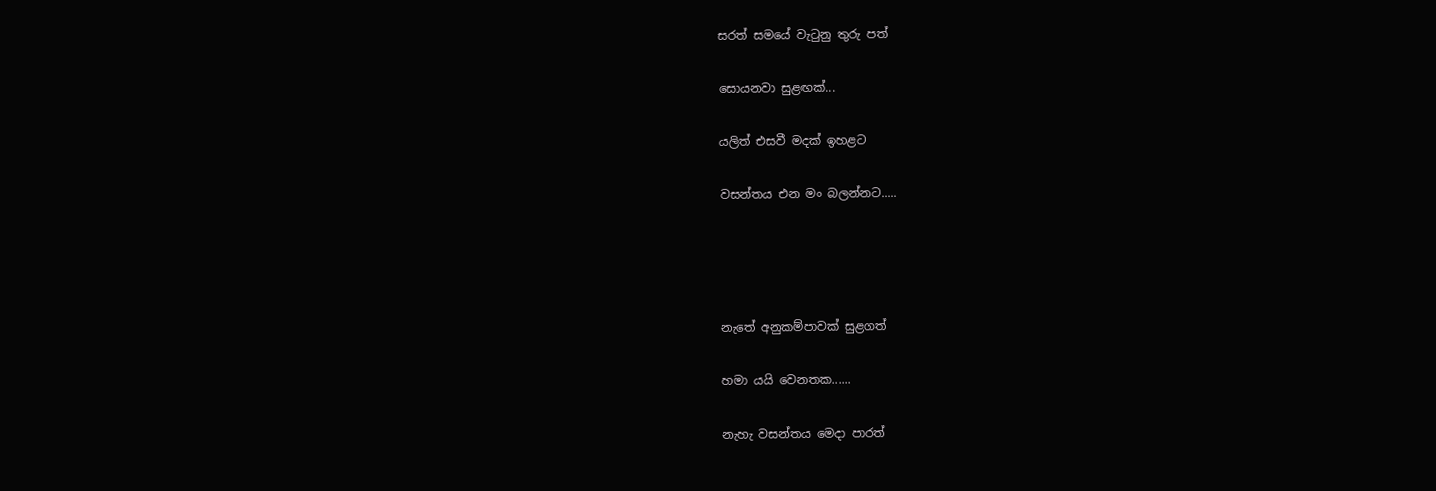සරත් සමයේ වැටුනු තුරු පත්

සොයනවා සුළඟක්...

යලිත් එසවී මදක් ඉහළට

වසන්තය එන මං බලන්නට.....




නැතේ අනුකම්පාවක් සුළගත්

හමා යයි වෙනතක......

නැහැ වසන්තය මෙදා පාරත්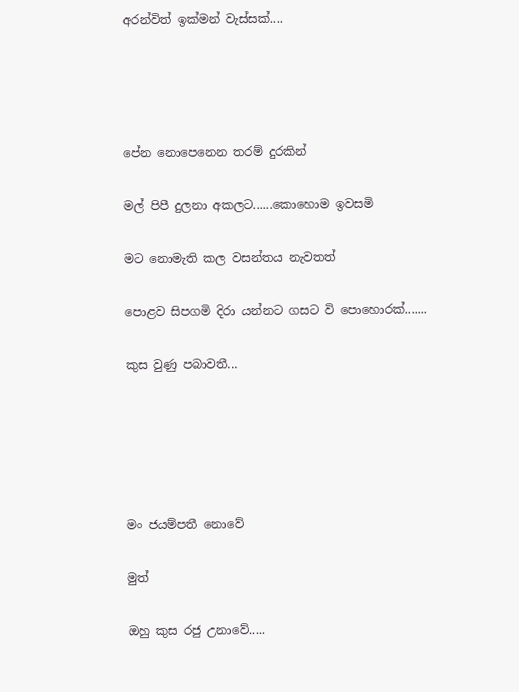අරන්විත් ඉක්මන් වැස්සක්....




පේන නොපෙනෙන තරම් දුරකින්

මල් පිපී දුලනා අකලට......කොහොම ඉවසමි

මට නොමැති කල වසන්තය නැවතත්

පොළව සිපගමි දිරා යන්නට ගසට වි පොහොරක්.......

කුස වුණු පබාවතී...





මං ජයම්පතී නොවේ

මුත්

ඔහු කුස රජු උනාවේ.....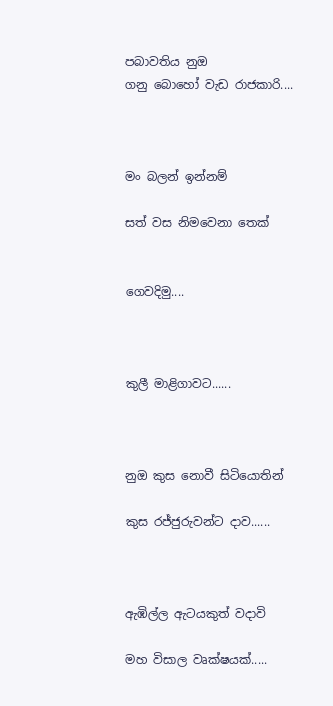පබාවතිය නුඔ
ගනු බොහෝ වැඩ රාජකාරි....



මං බලන් ඉන්නම්

සත් වස නිමවෙනා තෙක්


ගෙවදිමු....



කුලී මාළිගාවට......



නුඔ කුස නොවී සිටියොතින්

කුස රජ්ජුරුවන්ට දාව......



ඇඹිල්ල ඇටයකුත් වදාවි

මහ විසාල වෘක්ෂයක්.....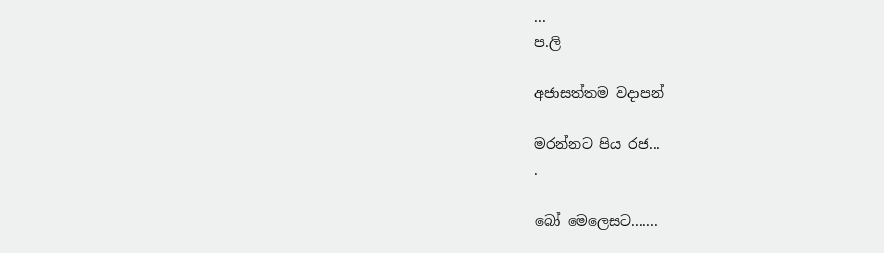...
ප.ලි

අජාසත්තම වදාපන්

මරන්නට පිය රජ...
.

බෝ මෙලෙසට.......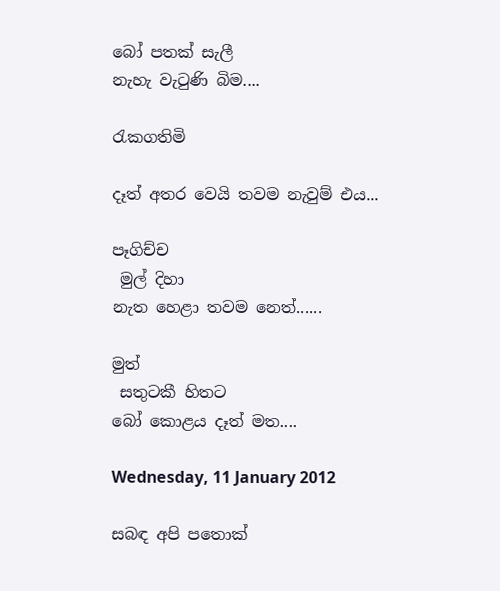බෝ පතක් සැලී
නැහැ වැටුණි බිම....

රැකගතිමි

දෑත් අතර වෙයි තවම නැවුම් එය...

පෑගිච්ච
 මුල් දිහා
නැත හෙළා තවම නෙත්......

මුත්
 සතුටකී හිතට
බෝ කොළය දෑත් මත....

Wednesday, 11 January 2012

සබඳ අපි පතොක්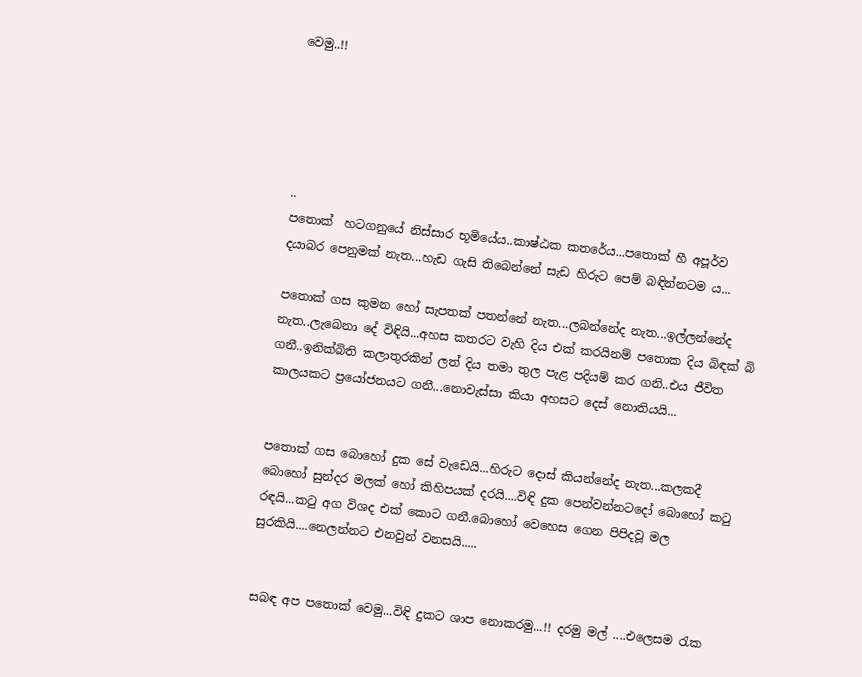වෙමු..!!





..
පතොක්  හටගනුයේ නිස්සාර භූමියේය..කාෂ්ඨක කතරේය...පතොක් හී අපූර්ව දයාබර පෙනුමක් නැත...හැඩ ගැසි තිබෙන්නේ සැඩ හිරුට පෙම් බඳින්නටම ය...

පතොක් ගස කුමන හෝ සැපතක් පතන්නේ නැත...ලබන්නේද නැත...ඉල්ලන්නේද නැත..ලැබෙනා දේ විඳියි...අහස කතරට වැහි දිය එක් කරයිනම් පතොක දිය බිඳක් බි ගනී..ඉනික්බිති කලාතුරකින් ලත් දිය තමා තුල පැළ පදියම් කර ගනි..එය ජීවිත කාලයකට ප්‍රයෝජනයට ගනී...නොවැස්සා කියා අහසට දෙස් නොතියයි...


පතොක් ගස බොහෝ දුක සේ වැඩෙයි...හිරුට දොස් කියන්නේද නැත...කලකදී බොහෝ සුන්දර මලක් හෝ කිහිපයක් දරයි....විඳි දුක පෙන්වන්නටදෝ බොහෝ කටු රඳයි...කටු අග විශද එක් කොට ගනී.බොහෝ වෙහෙස ගෙන පිපිදවූ මල සුරකියි....නෙලන්නට එනවුන් වනසයි.....


සබඳ අප පතොක් වෙමු...විඳි දුකට ශාප නොකරමු...!! දරමු මල් ....එලෙසම රැක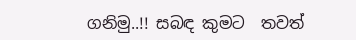ගනිමු..!! සබඳ කුමට  තවත්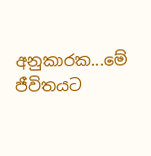අනුකාරක...මේ ජීවිතයට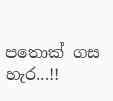පතොක් ගස හැර...!!